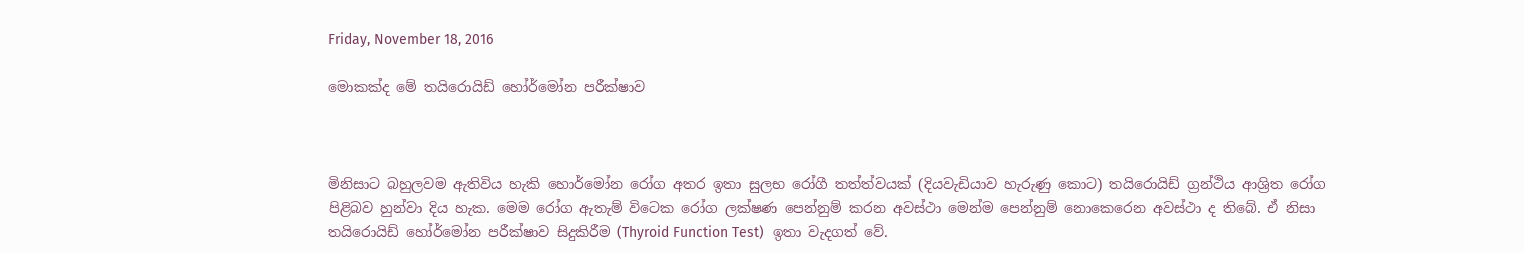Friday, November 18, 2016

මොකක්ද මේ තයිරොයිඩ් හෝර්මෝන පරීක්ෂාව



මිනිසාට බහුලවම ඇතිවිය හැකි හොර්මෝන රෝග අතර ඉතා සුලභ රෝගී තත්ත්වයක් (දියවැඩියාව හැරුණු කොට) තයිරොයිඩ් ග්‍රන්ථිය ආශ්‍රිත රෝග පිළිබව හුන්වා දිය හැක. මෙම රෝග ඇතැම් විටෙක රෝග ලක්ෂණ පෙන්නුම් කරන අවස්ථා මෙන්ම පෙන්නුම් නොකෙරෙන අවස්ථා ද තිබේ. ඒ නිසා තයිරොයිඩ් හෝර්මෝන පරීක්ෂාව සිදුකිරීම (Thyroid Function Test)  ඉතා වැදගත් වේ.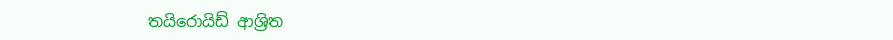තයිරොයිඩ් ආශ්‍රිත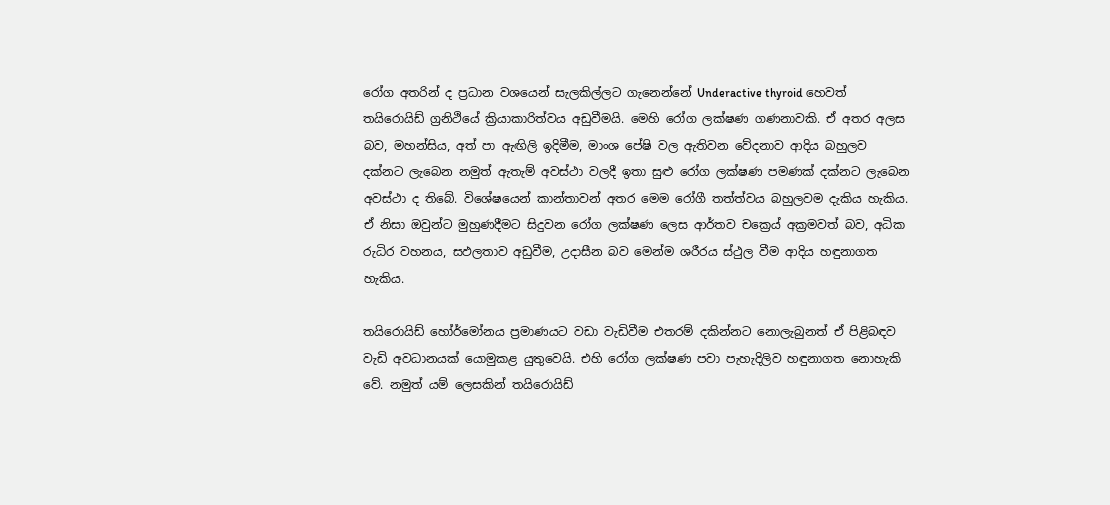රෝග අතරින් ද ප්‍රධාන වශයෙන් සැලකිල්ලට ගැනෙන්නේ Underactive thyroid හෙවත් තයිරොයිඩ් ග්‍රනිථියේ ක්‍රියාකාරිත්වය අඩුවීමයි. මෙහි රෝග ලක්ෂණ ගණනාවකි. ඒ අතර අලස බව, මහන්සිය, අත් පා ඇඟිලි ඉදිමීම, මාංශ පේෂි වල ඇතිවන වේදනාව ආදිය බහුලව දක්නට ලැබෙන නමුත් ඇතැම් අවස්ථා වලදී ඉතා සුළු රෝග ලක්ෂණ පමණක් දක්නට ලැබෙන අවස්ථා ද තිබේ. විශේෂයෙන් කාන්තාවන් අතර මෙම රෝගී තත්ත්වය බහුලවම දැකිය හැකිය. ඒ නිසා ඔවුන්ට මුහුණදීමට සිදුවන රෝග ලක්ෂණ ලෙස ආර්තව චක්‍රෙය් අක්‍රමවත් බව, අධික රුධිර වහනය, සඵලතාව අඩුවීම, උදාසීන බව මෙන්ම ශරීරය ස්ථුල වීම ආදිය හඳුනාගත හැකිය.

තයිරොයිඩ් හෝර්මෝනය ප්‍රමාණයට වඩා වැඩිවීම එතරම් දකින්නට නොලැබුනත් ඒ පිළිබඳව වැඩි අවධානයක් යොමුකළ යුතුවෙයි. එහි රෝග ලක්ෂණ පවා පැහැදිලිව හඳුනාගත නොහැකි වේ. නමුත් යම් ලෙසකින් තයිරොයිඩ්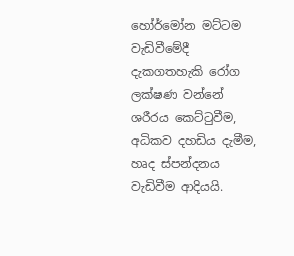හෝර්මෝන මට්ටම වැඩිවීමේදී දැකගතහැකි රෝග ලක්ෂණ වන්නේ ශරීරය කෙට්ටුවීම, අධිකව දහඩිය දැමීම, හෘද ස්පන්දනය වැඩිවීම ආදියයි.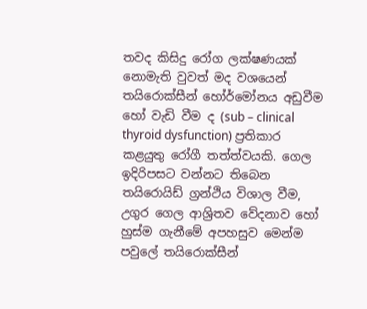තවද කිසිදු රෝග ලක්ෂණයක් නොමැති වුවත් මද වශයෙන් තයිරොක්සීන් හෝර්මෝනය අඩුවීම හෝ වැඩි වීම ද (sub – clinical thyroid dysfunction) ප්‍රතිකාර කළයුතු රෝගී තත්ත්වයකි. ගෙල ඉදිරිපසට වන්නට තිබෙන තයිරොයිඩ් ග්‍රන්ථිය විශාල වීම, උගුර ගෙල ආශ්‍රිතව වේදනාව හෝ හුස්ම ගැනීමේ අපහසුව මෙන්ම  පවුලේ තයිරොක්සීන්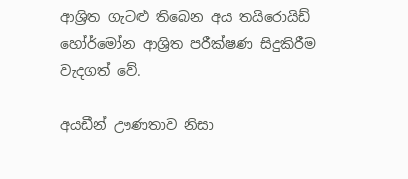ආශ්‍රිත ගැටළු තිබෙන අය තයිරොයිඩ් හෝර්මෝන ආශ්‍රිත පරීක්ෂණ සිදුකිරීම වැදගත් වේ.

අයඩීන් ඌණතාව නිසා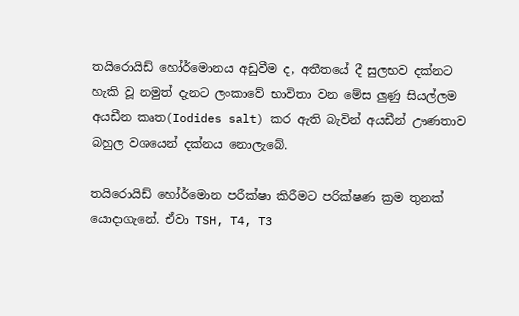තයිරොයිඩ් හෝර්මොනය අඩුවීම ද, අතීතයේ දී සුලභව දක්නට හැකි වූ නමුත් දැනට ලංකාවේ භාවිතා වන මේස ලුණු සියල්ලම අයඩීන කෘත(Iodides salt) කර ඇති බැවින් අයඩීන් ඌණතාව බහුල වශයෙන් දක්නය නොලැබේ.

තයිරොයිඩ් හෝර්මොන පරීක්ෂා කිරීමට පරික්ෂණ ක්‍රම තුනක් යොදාගැනේ. ඒවා TSH, T4, T3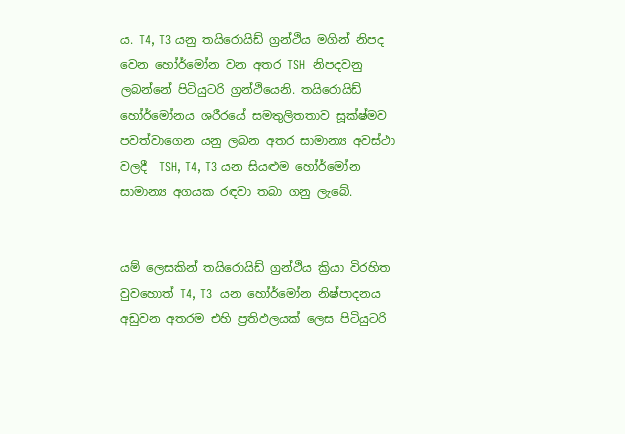ය. T4, T3 යනු තයිරොයිඩ් ග්‍රන්ථිය මගින් නිපද වෙන හෝර්මෝන වන අතර TSH  නිපදවනු ලබන්නේ පිටියුටරි ග්‍රන්ථියෙනි. තයිරොයිඩ් හෝර්මෝනය ශරීරයේ සමතුලිතතාව සූක්ෂ්මව පවත්වාගෙන යනු ලබන අතර සාමාන්‍ය අවස්ථා වලදී  TSH, T4, T3 යන සියළුම හෝර්මෝන සාමාන්‍ය අගයක රඳවා තබා ගනු ලැබේ.


යම් ලෙසකින් තයිරොයිඩ් ග්‍රන්ථිය ක්‍රියා විරහිත වුවහොත් T4, T3  යන හෝර්මෝන නිෂ්පාදනය අඩුවන අතරම එහි ප්‍රතිඵලයක් ලෙස පිටියුටරි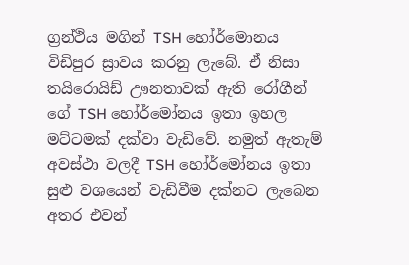ග්‍රන්ථිය මගින් TSH හෝර්මොනය විඩිපුර ස්‍රාවය කරනු ලැබේ. ඒ නිසා තයිරොයිඩ් ඌනතාවක් ඇති රෝගීන් ගේ TSH හෝර්මෝනය ඉතා ඉහල මට්ටමක් දක්වා වැඩිවේ. නමුත් ඇතැම් අවස්ථා වලදී TSH හෝර්මෝනය ඉතා සුළු වශයෙන් වැඩිවීම දක්නට ලැබෙන අතර එවන්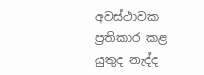අවස්ථාවක ප්‍රතිකාර කළ යුතුද නැද්ද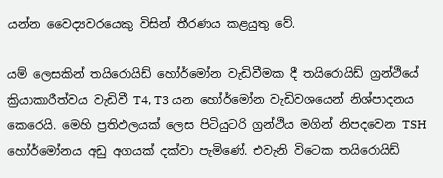යන්න වෛද්‍යවරයෙකු විසින් තීරණය කළයුතු වේ.

යම් ලෙසකින් තයිරොයිඩ් හෝර්මෝන වැඩිවීමක දී තයිරොයිඩ් ග්‍රන්ථියේ ක්‍රියාකාරීත්වය වැඩිවී T4, T3 යන හෝර්මෝන වැඩිවශයෙන් නිශ්පාදනය කෙරෙයි. මෙහි ප්‍රතිඵලයක් ලෙස පිටියුටරි ග්‍රන්ථිය මගින් නිපදවෙන TSH හෝර්මෝනය අඩු අගයක් දක්වා පැමිණේ. එවැනි විටෙක තයිරොයිඩ්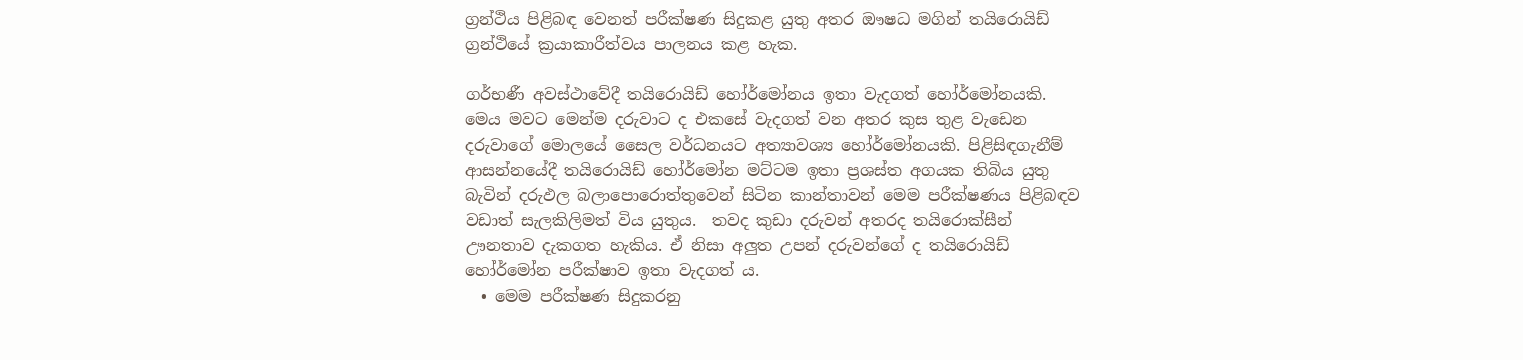ග්‍රන්ථිය පිළිබඳ වෙනත් පරීක්ෂණ සිදුකළ යුතු අතර ඖෂධ මගින් තයිරොයිඩ් ග්‍රන්ථියේ ක්‍රයාකාරීත්වය පාලනය කළ හැක.

ගර්භණී අවස්ථාවේදී තයිරොයිඩ් හෝර්මෝනය ඉතා වැදගත් හෝර්මෝනයකි. මෙය මවට මෙන්ම දරුවාට ද එකසේ වැදගත් වන අතර කුස තුළ වැඩෙන දරුවාගේ මොලයේ සෛල වර්ධනයට අත්‍යාවශ්‍ය හෝර්මෝනයකි. පිළිසිඳගැනීම් ආසන්නයේදී තයිරොයිඩ් හෝර්මෝන මට්ටම ඉතා ප්‍රශස්ත අගයක තිබිය යුතු බැවින් දරුඵල බලාපොරොත්තුවෙන් සිටින කාන්තාවන් මෙම පරීක්ෂණය පිළිබඳව වඩාත් සැලකිලිමත් විය යුතුය.  තවද කුඩා දරුවන් අතරද තයිරොක්සීන් ඌනතාව දැකගත හැකිය. ඒ නිසා අලුත උපන් දරුවන්ගේ ද තයිරොයිඩ් හෝර්මෝන පරීක්ෂාව ඉතා වැදගත් ය.
  • මෙම පරීක්ෂණ සිදුකරනු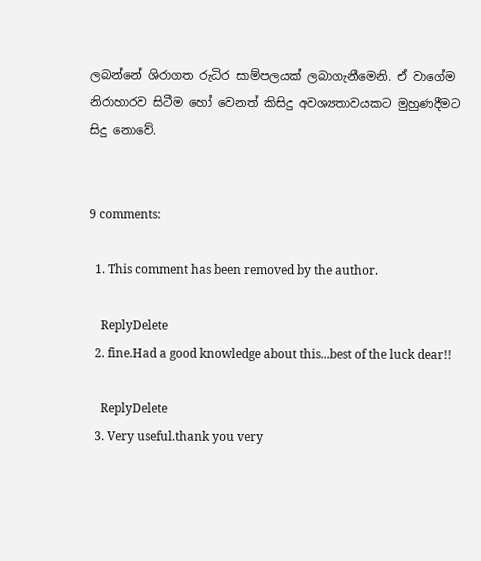ලබන්නේ ශිරාගත රුධිර සාම්පලයක් ලබාගැනීමෙනි. ඒ වාගේම නිරාහාරව සිටීම හෝ වෙනත් කිසිදු අවශ්‍යතාවයකට මුහුණදීමට සිදු නොවේ.


9 comments:

  1. This comment has been removed by the author.

    ReplyDelete
  2. fine.Had a good knowledge about this...best of the luck dear!!

    ReplyDelete
  3. Very useful.thank you very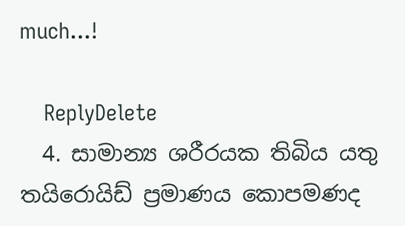much...!

    ReplyDelete
  4. සාමාන්‍ය ශරීරයක තිබිය යතු තයිරොයිඩ් ප්‍රමාණය කොපමණද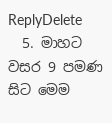ReplyDelete
  5. මාහට වසර 9 පමණ සිට මෙම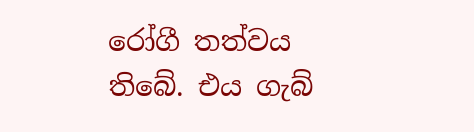රෝගී තත්වය තිබේ. එය ගැබ්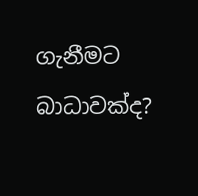ගැනීමට බාධාවක්ද?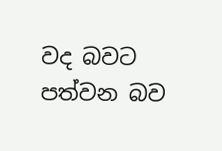වද බවට පත්වන බව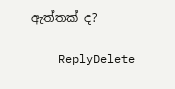ඇත්තක් ද?

    ReplyDelete